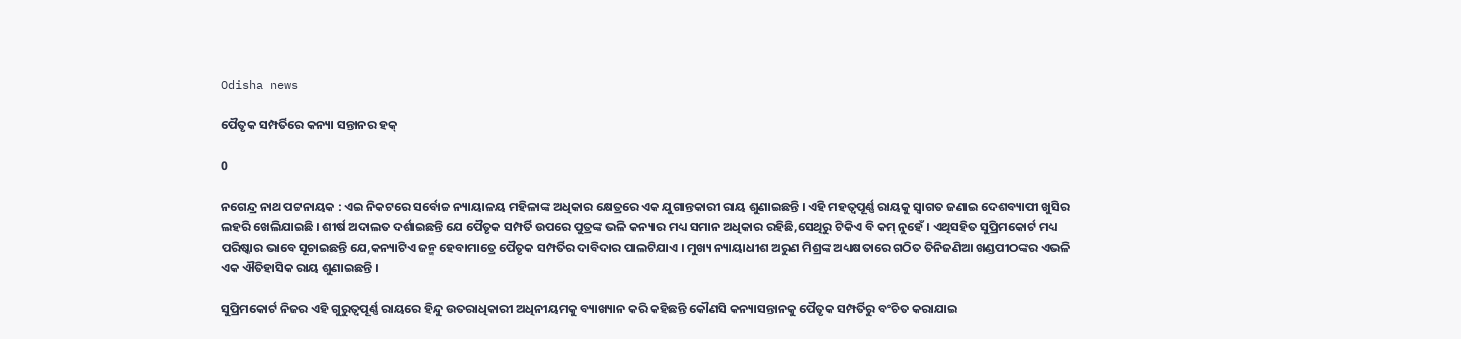Odisha news

ପୈତୃକ ସମ୍ପର୍ତିରେ କନ୍ୟା ସନ୍ତାନର ହକ୍

0

ନଗେନ୍ଦ୍ର ନାଥ ପଟ୍ଟନାୟକ : ଏଇ ନିକଟରେ ସର୍ବୋଚ୍ଚ ନ୍ୟାୟାଳୟ ମହିଳାଙ୍କ ଅଧିକାର କ୍ଷେତ୍ରରେ ଏକ ଯୁଗାନ୍ତକାରୀ ରାୟ ଶୁଣାଇଛନ୍ତି । ଏହି ମହତ୍ୱପୂର୍ଣ୍ଣ ରାୟକୁ ସ୍ୱାଗତ ଜଣାଇ ଦେଶବ୍ୟାପୀ ଖୁସିର ଲହରି ଖେଲିଯାଇଛି । ଶୀର୍ଷ ଅଦାଲତ ଦର୍ଶାଇଛନ୍ତି ଯେ ପୈତୃକ ସମ୍ପର୍ତି ଉପରେ ପୁତ୍ରଙ୍କ ଭଳି କନ୍ୟାର ମଧ୍ୟ ସମାନ ଅଧିକାର ରହିଛି,ସେଥିରୁ ଟିକିଏ ବି କମ୍ ନୁହେଁ । ଏଥିସହିତ ସୁପ୍ରିମକୋର୍ଟ ମଧ୍ୟ ପରିଷ୍କାର ଭାବେ ସୂଚାଇଛନ୍ତି ଯେ,କନ୍ୟାଟିଏ ଜନ୍ମ ହେବାମାତ୍ରେ ପୈତୃକ ସମ୍ପର୍ତିର ଦାବିଦାର ପାଲଟିଯାଏ । ମୁଖ୍ୟ ନ୍ୟାୟାଧୀଶ ଅରୁଣ ମିଶ୍ରଙ୍କ ଅଧ୍ୟକ୍ଷତାରେ ଗଠିତ ତିନିଜଣିଆ ଖଣ୍ଡପୀଠଙ୍କର ଏଭଳି ଏକ ଐତିହାସିକ ରାୟ ଶୁଣାଇଛନ୍ତି ।

ସୁପ୍ରିମକୋର୍ଟ ନିଜର ଏହି ଗୁରୁତ୍ୱପୂର୍ଣ୍ଣ ରାୟରେ ହିନ୍ଦୁ ଉତରାଧିକାରୀ ଅଧିନୀୟମକୁ ବ୍ୟାଖ୍ୟାନ କରି କହିଛନ୍ତି କୌଣସି କନ୍ୟାସନ୍ତାନକୁ ପୈତୃକ ସମ୍ପର୍ତିରୁ ବଂଚିତ କରାଯାଇ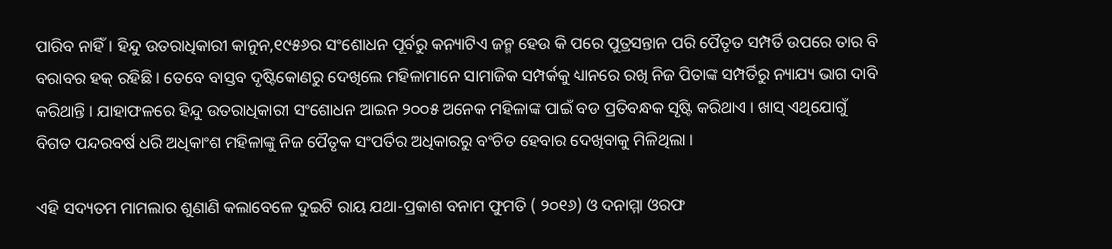ପାରିବ ନାହିଁ । ହିନ୍ଦୁ ଉତରାଧିକାରୀ କାନୁନ,୧୯୫୬ର ସଂଶୋଧନ ପୂର୍ବରୁ କନ୍ୟାଟିଏ ଜନ୍ମ ହେଉ କି ପରେ ପୁତ୍ରସନ୍ତାନ ପରି ପୈତୃତ ସମ୍ପର୍ତି ଉପରେ ତାର ବି ବରାବର ହକ୍ ରହିଛି । ତେବେ ବାସ୍ତବ ଦୃଷ୍ଟିକୋଣରୁ ଦେଖିଲେ ମହିଳାମାନେ ସାମାଜିକ ସମ୍ପର୍କକୁ ଧ୍ୟାନରେ ରଖି ନିଜ ପିତାଙ୍କ ସମ୍ପର୍ତିରୁ ନ୍ୟାଯ୍ୟ ଭାଗ ଦାବି କରିଥାନ୍ତି । ଯାହାଫଳରେ ହିନ୍ଦୁ ଉତରାଧିକାରୀ ସଂଶୋଧନ ଆଇନ ୨୦୦୫ ଅନେକ ମହିଳାଙ୍କ ପାଇଁ ବଡ ପ୍ରତିବନ୍ଧକ ସୃଷ୍ଟି କରିଥାଏ । ଖାସ୍ ଏଥିଯୋଗୁଁ ବିଗତ ପନ୍ଦରବର୍ଷ ଧରି ଅଧିକାଂଶ ମହିଳାଙ୍କୁ ନିଜ ପୈତୃକ ସଂପର୍ତିର ଅଧିକାରରୁ ବଂଚିତ ହେବାର ଦେଖିବାକୁ ମିଳିଥିଲା ।

ଏହି ସଦ୍ୟତମ ମାମଲାର ଶୁଣାଣି କଲାବେଳେ ଦୁଇଟି ରାୟ ଯଥା-ପ୍ରକାଶ ବନାମ ଫୁମତି ( ୨୦୧୬) ଓ ଦନାମ୍ମା ଓରଫ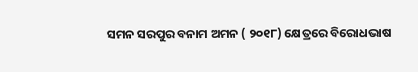ସମନ ସରପୁର ବନାମ ଅମନ ( ୨୦୧୮) କ୍ଷେତ୍ରରେ ବିରୋଧଭାଷ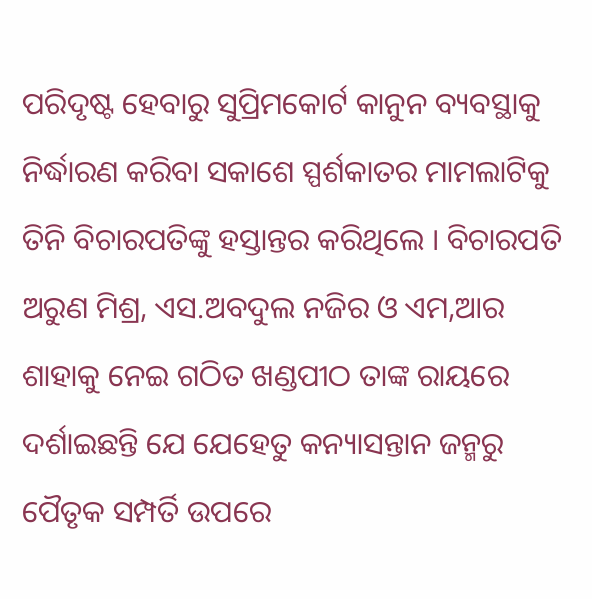ପରିଦୃଷ୍ଟ ହେବାରୁ ସୁପ୍ରିମକୋର୍ଟ କାନୁନ ବ୍ୟବସ୍ଥାକୁ ନିର୍ଦ୍ଧାରଣ କରିବା ସକାଶେ ସ୍ପର୍ଶକାତର ମାମଲାଟିକୁ ତିନି ବିଚାରପତିଙ୍କୁ ହସ୍ତାନ୍ତର କରିଥିଲେ । ବିଚାରପତି ଅରୁଣ ମିଶ୍ର, ଏସ.ଅବଦୁଲ ନଜିର ଓ ଏମ,ଆର ଶାହାକୁ ନେଇ ଗଠିତ ଖଣ୍ଡପୀଠ ତାଙ୍କ ରାୟରେ ଦର୍ଶାଇଛନ୍ତି ଯେ ଯେହେତୁ କନ୍ୟାସନ୍ତାନ ଜନ୍ମରୁ ପୈତୃକ ସମ୍ପର୍ତି ଉପରେ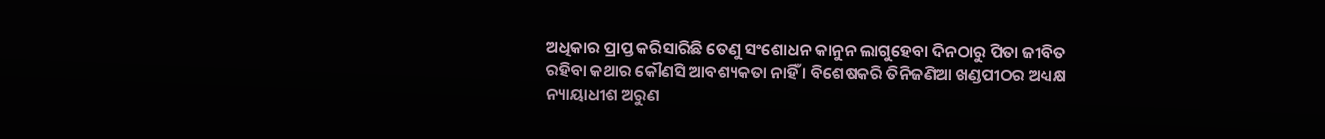ଅଧିକାର ପ୍ରାପ୍ତ କରିସାରିଛି ତେଣୁ ସଂଶୋଧନ କାନୁନ ଲାଗୁହେବା ଦିନଠାରୁ ପିତା ଜୀବିତ ରହିବା କଥାର କୌଣସି ଆବଶ୍ୟକତା ନାହିଁ । ବିଶେଷକରି ତିନିଜଣିଆ ଖଣ୍ଡପୀଠର ଅଧ୍ୟକ୍ଷ ନ୍ୟାୟାଧୀଶ ଅରୁଣ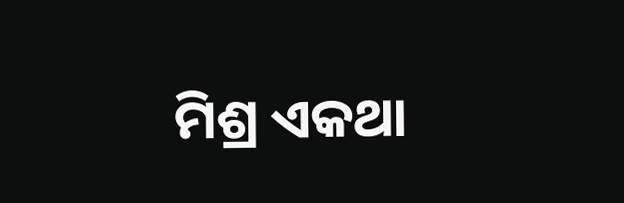ମିଶ୍ର ଏକଥା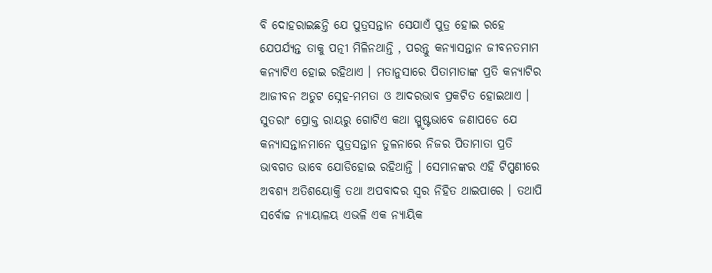ବି ଦୋହରାଇଛନ୍ତି ଯେ ପୁତ୍ରସନ୍ତାନ ସେଯାଏଁ ପୁତ୍ର ହୋଇ ରହେ ଯେପର୍ଯ୍ୟନ୍ତ ତାକୁ ପତ୍ନୀ ମିଳିନଥାନ୍ତି , ପରନ୍ତୁ କନ୍ୟାସନ୍ତାନ ଜୀବନତମାମ କନ୍ୟାଟିଏ ହୋଇ ରହିଥାଏ । ମତାନୁସାରେ ପିତାମାତାଙ୍କ ପ୍ରତି କନ୍ୟାଟିର ଆଜୀବନ ଅତୁଟ ସ୍ନେହ-ମମତା ଓ ଆଦରଭାବ ପ୍ରକଟିତ ହୋଇଥାଏ । ସୁତରାଂ ପ୍ରୋକ୍ତ ରାୟରୁ ଗୋଟିଏ କଥା ସ୍ପ୍ମୃଷ୍ଟଭାବେ ଜଣାପଡେ ଯେ କନ୍ୟାସନ୍ତାନମାନେ ପୁତ୍ରସନ୍ତାନ ତୁଳନାରେ ନିଜର ପିତାମାତା ପ୍ରତି ଭାବଗତ ଭାବେ ଯୋଡିହୋଇ ରହିଥାନ୍ତି । ସେମାନଙ୍କର ଏହି ଟିପ୍ପଣୀରେ ଅବଶ୍ୟ ଅତିଶୟୋକ୍ତି ତଥା ଅପବାଦର ସ୍ୱର ନିହିତ ଥାଇପାରେ । ତଥାପି ସର୍ବୋଚ୍ଚ ନ୍ୟାୟାଳୟ ଏଭଳି ଏକ ନ୍ୟାୟିକ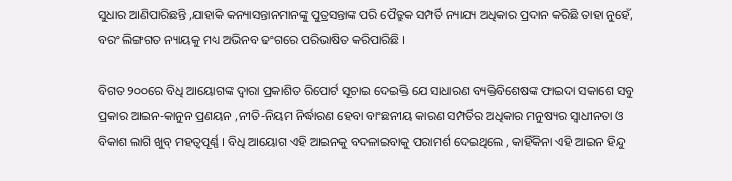ସୁଧାର ଆଣିପାରିଛନ୍ତି ,ଯାହାକି କନ୍ୟାସନ୍ତାନମାନଙ୍କୁ ପୁତ୍ରସନ୍ତାଙ୍କ ପରି ପୈତ୍ରୁକ ସମ୍ପର୍ତି ନ୍ୟାଯ୍ୟ ଅଧିକାର ପ୍ରଦାନ କରିଛି ତାହା ନୁହେଁ, ବରଂ ଲିଙ୍ଗଗତ ନ୍ୟାୟକୁ ମଧ୍ୟ ଅଭିନବ ଢଂଗରେ ପରିଭାଷିତ କରିପାରିଛି ।

ବିଗତ ୨୦୦ରେ ବିଧି ଆୟୋଗଙ୍କ ଦ୍ୱାରା ପ୍ରକାଶିତ ରିପୋର୍ଟ ସୂଚାଇ ଦେଇକ୍ତି ଯେ ସାଧାରଣ ବ୍ୟକ୍ତିବିଶେଷଙ୍କ ଫାଇଦା ସକାଶେ ସବୁ ପ୍ରକାର ଆଇନ-କାନୁନ ପ୍ରଣୟନ ,ନୀତି-ନିୟମ ନିର୍ଦ୍ଧାରଣ ହେବା ବାଂଛନୀୟ କାରଣ ସମ୍ପର୍ତିର ଅଧିକାର ମନୁଷ୍ୟର ସ୍ୱାଧୀନତା ଓ ବିକାଶ ଲାଗି ଖୁବ୍ ମହତ୍ୱପୂର୍ଣ୍ଣ । ବିଧି ଆୟୋଗ ଏହି ଆଇନକୁ ବଦଳାଇବାକୁ ପରାମର୍ଶ ଦେଇଥିଲେ , କାହିଁକିନା ଏହି ଆଇନ ହିନ୍ଦୁ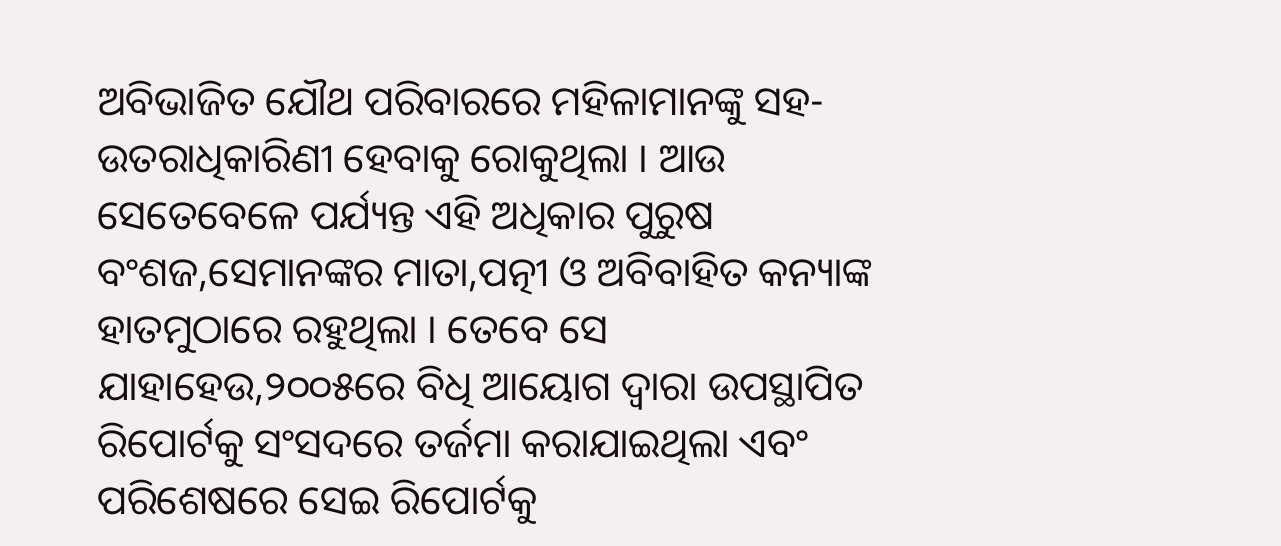ଅବିଭାଜିତ ଯୌଥ ପରିବାରରେ ମହିଳାମାନଙ୍କୁ ସହ-ଉତରାଧିକାରିଣୀ ହେବାକୁ ରୋକୁଥିଲା । ଆଉ ସେତେବେଳେ ପର୍ଯ୍ୟନ୍ତ ଏହି ଅଧିକାର ପୁରୁଷ ବଂଶଜ,ସେମାନଙ୍କର ମାତା,ପତ୍ନୀ ଓ ଅବିବାହିତ କନ୍ୟାଙ୍କ ହାତମୁଠାରେ ରହୁଥିଲା । ତେବେ ସେ ଯାହାହେଉ,୨୦୦୫ରେ ବିଧି ଆୟୋଗ ଦ୍ୱାରା ଉପସ୍ଥାପିତ ରିପୋର୍ଟକୁ ସଂସଦରେ ତର୍ଜମା କରାଯାଇଥିଲା ଏବଂ ପରିଶେଷରେ ସେଇ ରିପୋର୍ଟକୁ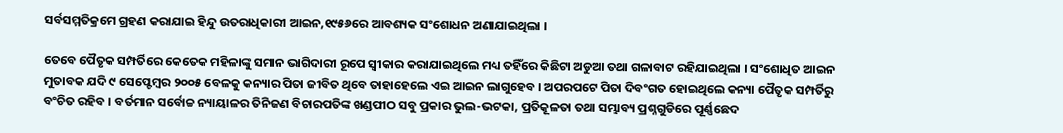ସର୍ବସମ୍ମତିକ୍ରମେ ଗ୍ରହଣ କରାଯାଇ ହିନ୍ଦୁ ଉତରାଧିକାରୀ ଆଇନ,୧୯୫୬ରେ ଆବଶ୍ୟକ ସଂଶୋଧନ ଅଣାଯାଇଥିଲା ।

ତେବେ ପୈତୃକ ସମ୍ପର୍ତିରେ କେତେକ ମହିଳାଙ୍କୁ ସମାନ ଭାଗିଦାରୀ ରୂପେ ସ୍ୱୀକାର କରାଯାଇଥିଲେ ମଧ୍ୟ ତହିଁରେ କିଛିଟା ଅଡୁଆ ତଥା ଗଳାବାଟ ରହିଯାଇଥିଲା । ସଂଶୋଧିତ ଆଇନ ମୁତାବକ ଯଦି ୯ ସେପ୍ଟେମ୍ବର ୨୦୦୫ ବେଳକୁ କନ୍ୟାର ପିତା ଜୀବିତ ଥିବେ ତାହାହେଲେ ଏଇ ଆଇନ ଲାଗୁହେବ । ଅପରପଟେ ପିତା ଦିବଂଗତ ହୋଇଥିଲେ କନ୍ୟା ପୈତୃକ ସମ୍ପର୍ତିରୁ ବଂଚିତ ରହିବ । ବର୍ତମାନ ସର୍ବୋଚ୍ଚ ନ୍ୟାୟାଳର ତିନିଜଣ ବିଚାରପତିଙ୍କ ଖଣ୍ଡପୀଠ ସବୁ ପ୍ରକାର ଭୁଲ-ଭଟକା, ପ୍ରତିକୂଳତା ତଥା ସମ୍ଭାବ୍ୟ ପ୍ରଶ୍ନଗୁଡିରେ ପୂର୍ଣ୍ଣଛେଦ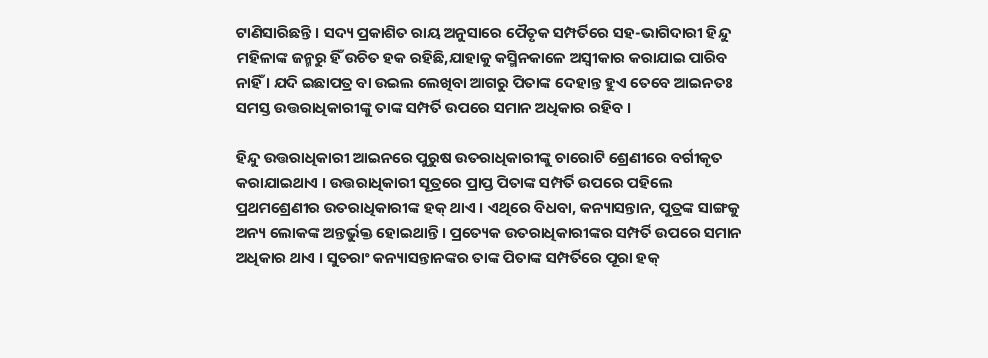ଟାଣିସାରିଛନ୍ତି । ସଦ୍ୟ ପ୍ରକାଶିତ ରାୟ ଅନୁସାରେ ପୈତୃକ ସମ୍ପର୍ତିରେ ସହ-ଭାଗିଦାରୀ ହିନ୍ଦୁ ମହିଳାଙ୍କ ଜନ୍ମରୁ ହିଁ ଉଚିତ ହକ ରହିଛି,ଯାହାକୁ କସ୍ମିନକାଳେ ଅସ୍ୱୀକାର କରାଯାଇ ପାରିବ ନାହିଁ । ଯଦି ଇଛାପତ୍ର ବା ଉଇଲ ଲେଖିବା ଆଗରୁ ପିତାଙ୍କ ଦେହାନ୍ତ ହୁଏ ତେବେ ଆଇନତଃ ସମସ୍ତ ଉତ୍ତରାଧିକାରୀଙ୍କୁ ତାଙ୍କ ସମ୍ପର୍ତି ଉପରେ ସମାନ ଅଧିକାର ରହିବ ।

ହିନ୍ଦୁ ଉତ୍ତରାଧିକାରୀ ଆଇନରେ ପୁରୁଷ ଉତରାଧିକାରୀଙ୍କୁ ଚାରୋଟି ଶ୍ରେଣୀରେ ବର୍ଗୀକୃତ କରାଯାଇଥାଏ । ଉତ୍ତରାଧିକାରୀ ସୂତ୍ରରେ ପ୍ରାପ୍ତ ପିତାଙ୍କ ସମ୍ପର୍ତି ଉପରେ ପହିଲେ ପ୍ରଥମଶ୍ରେଣୀର ଉତରାଧିକାରୀଙ୍କ ହକ୍ ଥାଏ । ଏଥିରେ ବିଧବା, କନ୍ୟାସନ୍ତାନ, ପୁତ୍ରଙ୍କ ସାଙ୍ଗକୁ ଅନ୍ୟ ଲୋକଙ୍କ ଅନ୍ତର୍ଭୁକ୍ତ ହୋଇଥାନ୍ତି । ପ୍ରତ୍ୟେକ ଉତରାଧିକାରୀଙ୍କର ସମ୍ପର୍ତି ଉପରେ ସମାନ ଅଧିକାର ଥାଏ । ସୁତରାଂ କନ୍ୟାସନ୍ତାନଙ୍କର ତାଙ୍କ ପିତାଙ୍କ ସମ୍ପର୍ତିରେ ପୂରା ହକ୍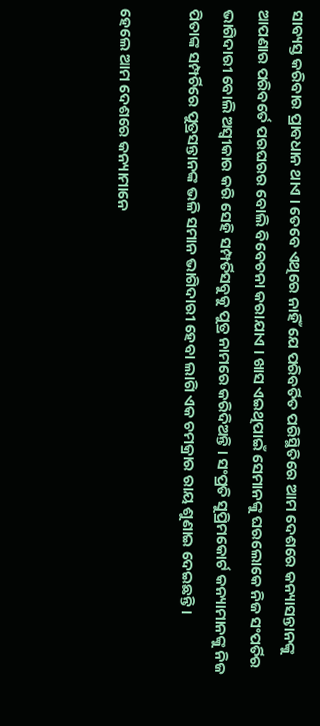ସାବ୍ୟସ୍ତ କରିବାର ପ୍ରାବଧାନ ଥାଏ । ତେବେ ଏଥିରେ ନାହିଁ ଯେ ପରିବର୍ତିତ ପରିସ୍ଥିତିରେ ଆମ ଦେଶରେ କନ୍ୟାସନ୍ତାନଙ୍କୁ ଆପଣାର ପରିବର୍ତେ ପରଘରର ବୋଲି ବିବେଚନା କରାଯାଏ । ଖାସ ଏଇଥିପାଇଁ ସେମାନଙ୍କୁ ଘରଲୋକେ ନିଜ ସଂପର୍ତିର ଭାଗିଦାରୀ ବୋଲି ଅସ୍ୱୀକାର କରି ସେହି ସମ୍ପର୍ତିସବୁକୁ ପୁତ୍ର ନାମରେ କରିଦିଅନ୍ତି । ସଂପ୍ରତି ସୁପ୍ରିମକୋର୍ଟ କନ୍ୟାମାନଙ୍କୁ ନିଜ ପିତାଙ୍କ ସମ୍ପର୍ଚିରେ ପୁତ୍ରସନ୍ତାନଙ୍କ ଭଳି ସମାନ ଭାଗିଦାରୀ ହେବା ଲାଗି ଏକ ଚମକ୍ରାର ରାୟ ଶୁଣାଇ ଦେଇଛନ୍ତି ।

ହେଲେ ଆମ ଦେଶରେ କନ୍ୟାମାନେ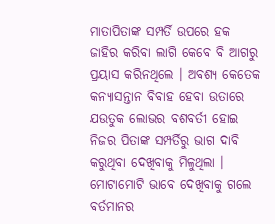ମାତାପିତାଙ୍କ ସମ୍ପର୍ତି ଉପରେ ହକ ଜାହିର କରିବା ଲାଗି କେବେ ବି ଆଗରୁ ପ୍ରୟାସ କରିନଥିଲେ । ଅବଶ୍ୟ କେତେକ କନ୍ୟାସନ୍ତାନ ବିବାହ ହେବା ଉତାରେ ଯଉତୁକ ଲୋଭର ବଶବର୍ତୀ ହୋଇ ନିଜର ପିତାଙ୍କ ସମ୍ପର୍ତିରୁ ଭାଗ ଦାବି କରୁଥିବା ଦେଖିବାକୁ ମିଳୁଥିଲା । ମୋଟାମୋଟି ଭାବେ ଦେଖିବାକୁ ଗଲେ ବର୍ତମାନର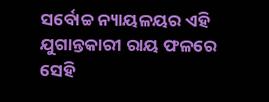ସର୍ବୋଚ୍ଚ ନ୍ୟାୟଳୟର ଏହି ଯୁଗାନ୍ତକାରୀ ରାୟ ଫଳରେ ସେହି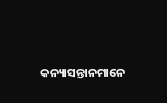କନ୍ୟାସନ୍ତାନମାନେ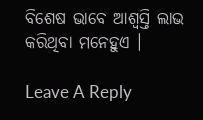ବିଶେଷ ଭାବେ ଆଶ୍ୱସ୍ତି ଲାଭ କରିଥିବା ମନେହୁଏ ।

Leave A Reply